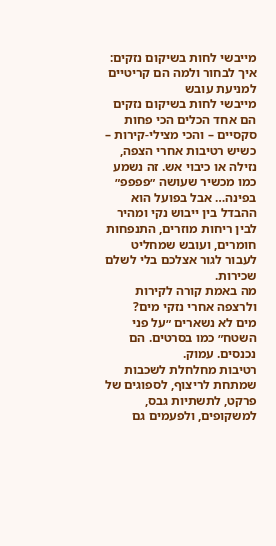מייבשי לחות בשיקום נזקים: איך לבחור ולמה הם קריטיים למניעת עובש
מייבשי לחות בשיקום נזקים הם אחד הכלים הכי פחות סקסיים – והכי מצילי-קירות – כשיש רטיבות אחרי הצפה, נזילה או כיבוי אש. זה נשמע כמו מכשיר שעושה ״פפפפ״ בפינה… אבל בפועל הוא ההבדל בין ייבוש נקי ומהיר לבין ריחות מוזרים, התנפחות חומרים, ועובש שמחליט לעבור לגור אצלכם בלי לשלם שכירות.
מה באמת קורה לקירות ולרצפה אחרי נזקי מים?
מים לא נשארים ״על פני השטח״ כמו בסרטים. הם נכנסים. עמוק.
רטיבות מחלחלת לשכבות שמתחת לריצוף, לספוגים של פרקט, לתשתיות גבס, למשקופים, ולפעמים גם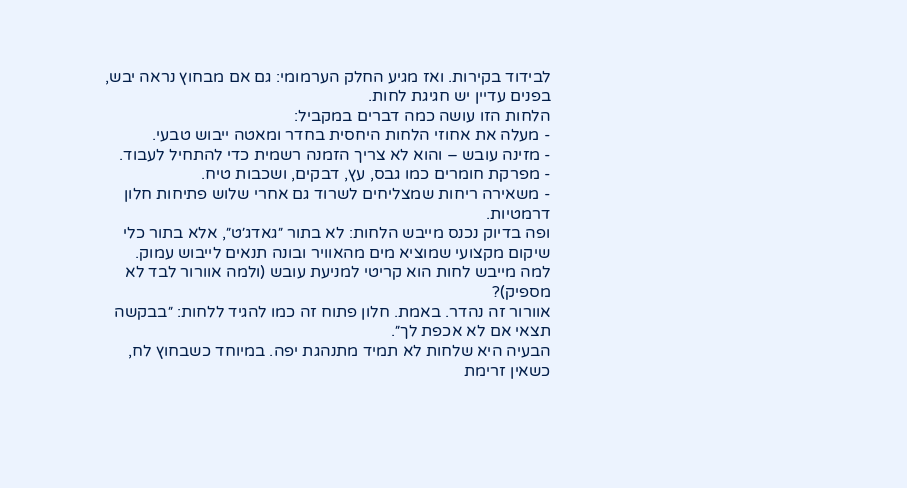לבידוד בקירות. ואז מגיע החלק הערמומי: גם אם מבחוץ נראה יבש, בפנים עדיין יש חגיגת לחות.
הלחות הזו עושה כמה דברים במקביל:
- מעלה את אחוזי הלחות היחסית בחדר ומאטה ייבוש טבעי.
- מזינה עובש – והוא לא צריך הזמנה רשמית כדי להתחיל לעבוד.
- מפרקת חומרים כמו גבס, עץ, דבקים, ושכבות טיח.
- משאירה ריחות שמצליחים לשרוד גם אחרי שלוש פתיחות חלון דרמטיות.
ופה בדיוק נכנס מייבש הלחות: לא בתור ״גאדג׳ט״, אלא בתור כלי שיקום מקצועי שמוציא מים מהאוויר ובונה תנאים לייבוש עמוק.
למה מייבש לחות הוא קריטי למניעת עובש (ולמה אוורור לבד לא מספיק)?
אוורור זה נהדר. באמת. חלון פתוח זה כמו להגיד ללחות: ״בבקשה תצאי אם לא אכפת לך״.
הבעיה היא שלחות לא תמיד מתנהגת יפה. במיוחד כשבחוץ לח, כשאין זרימת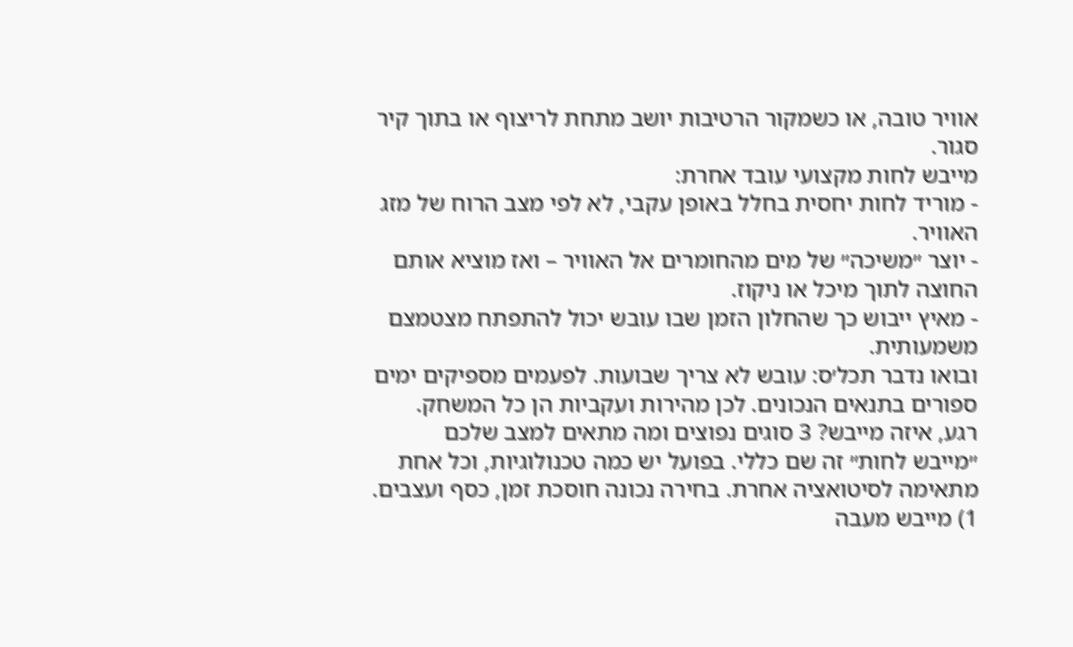אוויר טובה, או כשמקור הרטיבות יושב מתחת לריצוף או בתוך קיר סגור.
מייבש לחות מקצועי עובד אחרת:
- מוריד לחות יחסית בחלל באופן עקבי, לא לפי מצב הרוח של מזג האוויר.
- יוצר ״משיכה״ של מים מהחומרים אל האוויר – ואז מוציא אותם החוצה לתוך מיכל או ניקוז.
- מאיץ ייבוש כך שהחלון הזמן שבו עובש יכול להתפתח מצטמצם משמעותית.
ובואו נדבר תכל׳ס: עובש לא צריך שבועות. לפעמים מספיקים ימים ספורים בתנאים הנכונים. לכן מהירות ועקביות הן כל המשחק.
רגע, איזה מייבש? 3 סוגים נפוצים ומה מתאים למצב שלכם
״מייבש לחות״ זה שם כללי. בפועל יש כמה טכנולוגיות, וכל אחת מתאימה לסיטואציה אחרת. בחירה נכונה חוסכת זמן, כסף ועצבים.
1) מייבש מעבה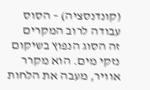(קונדנסציה) – הסוס עבודה לרוב המקרים
זה הסוג הנפוץ בשיקום נזקי מים. הוא מקרר אוויר, מעבה את הלחות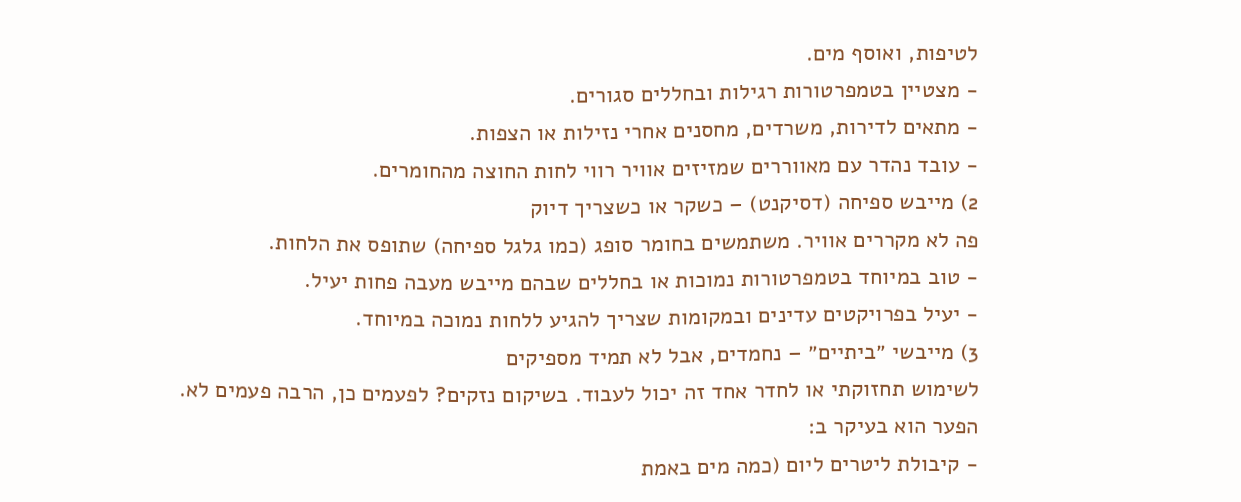לטיפות, ואוסף מים.
- מצטיין בטמפרטורות רגילות ובחללים סגורים.
- מתאים לדירות, משרדים, מחסנים אחרי נזילות או הצפות.
- עובד נהדר עם מאווררים שמזיזים אוויר רווי לחות החוצה מהחומרים.
2) מייבש ספיחה (דסיקנט) – כשקר או כשצריך דיוק
פה לא מקררים אוויר. משתמשים בחומר סופג (כמו גלגל ספיחה) שתופס את הלחות.
- טוב במיוחד בטמפרטורות נמוכות או בחללים שבהם מייבש מעבה פחות יעיל.
- יעיל בפרויקטים עדינים ובמקומות שצריך להגיע ללחות נמוכה במיוחד.
3) מייבשי ״ביתיים״ – נחמדים, אבל לא תמיד מספיקים
לשימוש תחזוקתי או לחדר אחד זה יכול לעבוד. בשיקום נזקים? לפעמים כן, הרבה פעמים לא.
הפער הוא בעיקר ב:
- קיבולת ליטרים ליום (כמה מים באמת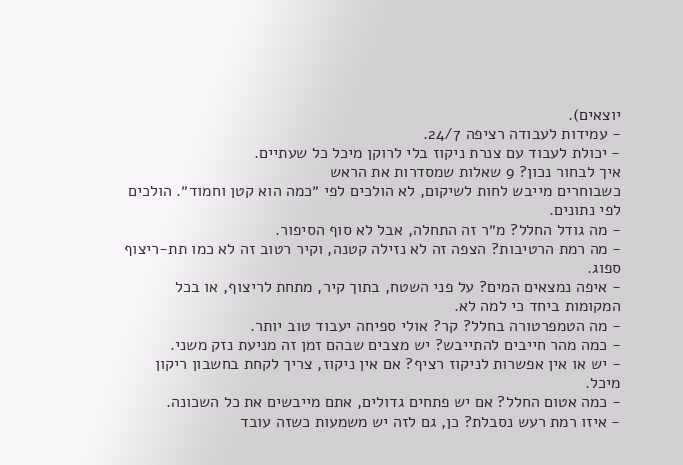יוצאים).
- עמידות לעבודה רציפה 24/7.
- יכולת לעבוד עם צנרת ניקוז בלי לרוקן מיכל כל שעתיים.
איך לבחור נכון? 9 שאלות שמסדרות את הראש
כשבוחרים מייבש לחות לשיקום, לא הולכים לפי ״כמה הוא קטן וחמוד״. הולכים לפי נתונים.
- מה גודל החלל? מ״ר זה התחלה, אבל לא סוף הסיפור.
- מה רמת הרטיבות? הצפה זה לא נזילה קטנה, וקיר רטוב זה לא כמו תת-ריצוף ספוג.
- איפה נמצאים המים? על פני השטח, בתוך קיר, מתחת לריצוף, או בכל המקומות ביחד כי למה לא.
- מה הטמפרטורה בחלל? קר? אולי ספיחה יעבוד טוב יותר.
- כמה מהר חייבים להתייבש? יש מצבים שבהם זמן זה מניעת נזק משני.
- יש או אין אפשרות לניקוז רציף? אם אין ניקוז, צריך לקחת בחשבון ריקון מיכל.
- כמה אטום החלל? אם יש פתחים גדולים, אתם מייבשים את כל השכונה.
- איזו רמת רעש נסבלת? כן, גם לזה יש משמעות כשזה עובד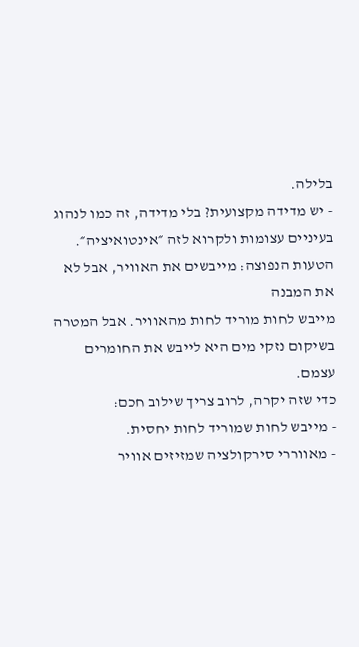בלילה.
- יש מדידה מקצועית? בלי מדידה, זה כמו לנהוג בעיניים עצומות ולקרוא לזה ״אינטואיציה״.
הטעות הנפוצה: מייבשים את האוויר, אבל לא את המבנה
מייבש לחות מוריד לחות מהאוויר. אבל המטרה בשיקום נזקי מים היא לייבש את החומרים עצמם.
כדי שזה יקרה, לרוב צריך שילוב חכם:
- מייבש לחות שמוריד לחות יחסית.
- מאווררי סירקולציה שמזיזים אוויר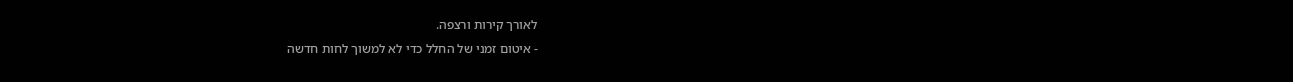לאורך קירות ורצפה.
- איטום זמני של החלל כדי לא למשוך לחות חדשה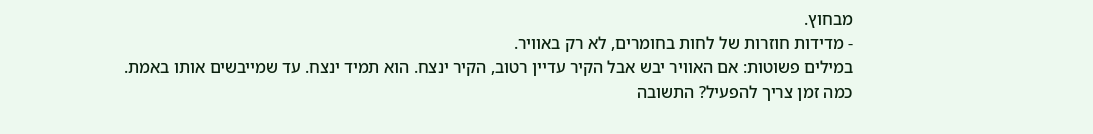מבחוץ.
- מדידות חוזרות של לחות בחומרים, לא רק באוויר.
במילים פשוטות: אם האוויר יבש אבל הקיר עדיין רטוב, הקיר ינצח. הוא תמיד ינצח. עד שמייבשים אותו באמת.
כמה זמן צריך להפעיל? התשובה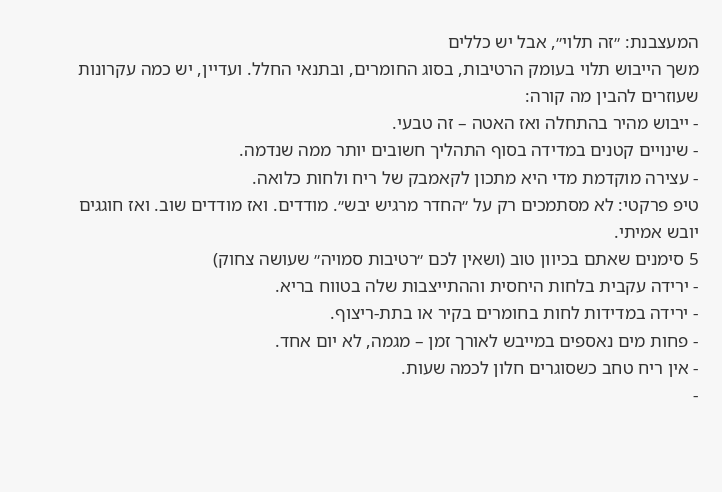המעצבנת: ״זה תלוי״, אבל יש כללים
משך הייבוש תלוי בעומק הרטיבות, בסוג החומרים, ובתנאי החלל. ועדיין, יש כמה עקרונות שעוזרים להבין מה קורה:
- ייבוש מהיר בהתחלה ואז האטה – זה טבעי.
- שינויים קטנים במדידה בסוף התהליך חשובים יותר ממה שנדמה.
- עצירה מוקדמת מדי היא מתכון לקאמבק של ריח ולחות כלואה.
טיפ פרקטי: לא מסתמכים רק על ״החדר מרגיש יבש״. מודדים. ואז מודדים שוב. ואז חוגגים יובש אמיתי.
5 סימנים שאתם בכיוון טוב (ושאין לכם ״רטיבות סמויה״ שעושה צחוק)
- ירידה עקבית בלחות היחסית וההתייצבות שלה בטווח בריא.
- ירידה במדידות לחות בחומרים בקיר או בתת-ריצוף.
- פחות מים נאספים במייבש לאורך זמן – מגמה, לא יום אחד.
- אין ריח טחב כשסוגרים חלון לכמה שעות.
-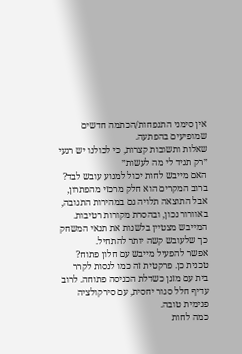אין סימני התנפחות/הכתמה חדשים שמופיעים בהפתעה.
שאלות ותשובות קצרות, כי לכולנו יש רגעי ״רק תגיד לי מה לעשות״
האם מייבש לחות יכול למנוע עובש לבד?
ברוב המקרים הוא חלק מרכזי מהפתרון, אבל התוצאה תלויה גם במהירות התגובה, באוורור נכון, ובהסרת מקורות רטיבות. המייבש מצטיין בלשנות את תנאי המשחק כך שלעובש קשה יותר להתחיל.
אפשר להפעיל מייבש עם חלון פתוח?
טכנית כן. פרקטית זה כמו לנסות לקרר בית עם מזגן כשדלת הכניסה פתוחה. לרוב עדיף חלל סגור יחסית, עם סירקולציה פנימית טובה.
כמה לחות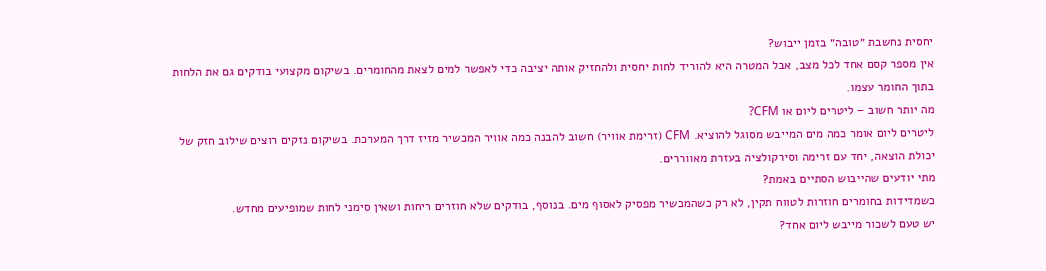יחסית נחשבת ״טובה״ בזמן ייבוש?
אין מספר קסם אחד לכל מצב, אבל המטרה היא להוריד לחות יחסית ולהחזיק אותה יציבה כדי לאפשר למים לצאת מהחומרים. בשיקום מקצועי בודקים גם את הלחות בתוך החומר עצמו.
מה יותר חשוב – ליטרים ליום או CFM?
ליטרים ליום אומר כמה מים המייבש מסוגל להוציא. CFM (זרימת אוויר) חשוב להבנה כמה אוויר המכשיר מזיז דרך המערכת. בשיקום נזקים רוצים שילוב חזק של יכולת הוצאה, יחד עם זרימה וסירקולציה בעזרת מאווררים.
מתי יודעים שהייבוש הסתיים באמת?
כשמדידות בחומרים חוזרות לטווח תקין, לא רק כשהמכשיר מפסיק לאסוף מים. בנוסף, בודקים שלא חוזרים ריחות ושאין סימני לחות שמופיעים מחדש.
יש טעם לשכור מייבש ליום אחד?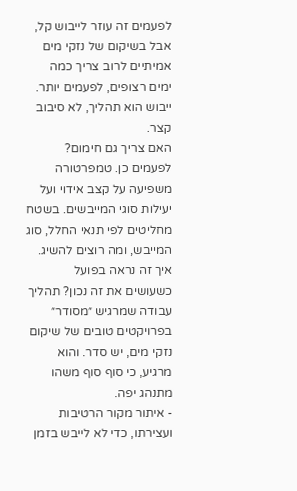לפעמים זה עוזר לייבוש קל, אבל בשיקום של נזקי מים אמיתיים לרוב צריך כמה ימים רצופים, לפעמים יותר. ייבוש הוא תהליך, לא סיבוב קצר.
האם צריך גם חימום?
לפעמים כן. טמפרטורה משפיעה על קצב אידוי ועל יעילות סוגי המייבשים. בשטח מחליטים לפי תנאי החלל, סוג המייבש, ומה רוצים להשיג.
איך זה נראה בפועל כשעושים את זה נכון? תהליך עבודה שמרגיש ״מסודר״
בפרויקטים טובים של שיקום נזקי מים, יש סדר. והוא מרגיע, כי סוף סוף משהו מתנהג יפה.
- איתור מקור הרטיבות ועצירתו, כדי לא לייבש בזמן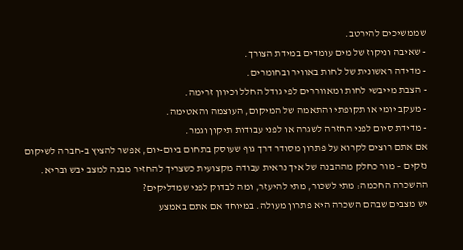שממשיכים להירטב.
- שאיבה וניקוז של מים עומדים במידת הצורך.
- מדידה ראשונית של לחות באוויר ובחומרים.
- הצבת מייבשי לחות ומאווררים לפי גודל החלל וכיוון זרימה.
- מעקב יומי או תקופתי והתאמה של המיקום, העוצמה והאטימה.
- מדידת סיום לפני החזרה לשגרה או לפני עבודות תיקון וגמר.
אם אתם רוצים לקרוא על פתרון מסודר דרך גוף שעוסק בתחום ביום-יום, אפשר להציץ ב-חברה לשיקום נזקים – מור כחלק מההבנה של איך נראית עבודה מקצועית כשצריך להחזיר מבנה למצב יבש ובריא.
ההשכרה החכמה: מתי לשכור, מתי להיעזר, ומה לבדוק לפני שמדליקים?
יש מצבים שבהם השכרה היא פתרון מעולה. במיוחד אם אתם באמצע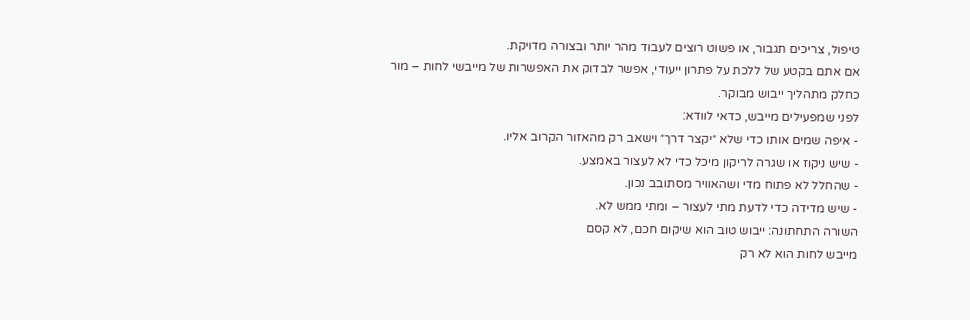טיפול, צריכים תגבור, או פשוט רוצים לעבוד מהר יותר ובצורה מדויקת.
אם אתם בקטע של ללכת על פתרון ייעודי, אפשר לבדוק את האפשרות של מייבשי לחות – מור כחלק מתהליך ייבוש מבוקר.
לפני שמפעילים מייבש, כדאי לוודא:
- איפה שמים אותו כדי שלא ״יקצר דרך״ וישאב רק מהאזור הקרוב אליו.
- שיש ניקוז או שגרה לריקון מיכל כדי לא לעצור באמצע.
- שהחלל לא פתוח מדי ושהאוויר מסתובב נכון.
- שיש מדידה כדי לדעת מתי לעצור – ומתי ממש לא.
השורה התחתונה: ייבוש טוב הוא שיקום חכם, לא קסם
מייבש לחות הוא לא רק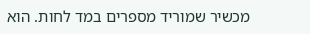מכשיר שמוריד מספרים במד לחות. הוא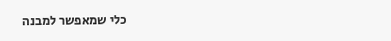כלי שמאפשר למבנה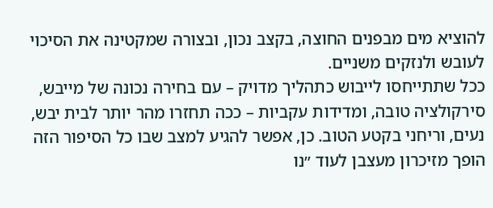להוציא מים מבפנים החוצה, בקצב נכון, ובצורה שמקטינה את הסיכוי לעובש ולנזקים משניים.
ככל שתתייחסו לייבוש כתהליך מדויק – עם בחירה נכונה של מייבש, סירקולציה טובה, ומדידות עקביות – ככה תחזרו מהר יותר לבית יבש, נעים, וריחני בקטע הטוב. כן, אפשר להגיע למצב שבו כל הסיפור הזה הופך מזיכרון מעצבן לעוד ״נו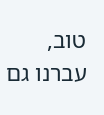טוב, עברנו גם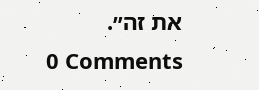את זה״.
0 Comments